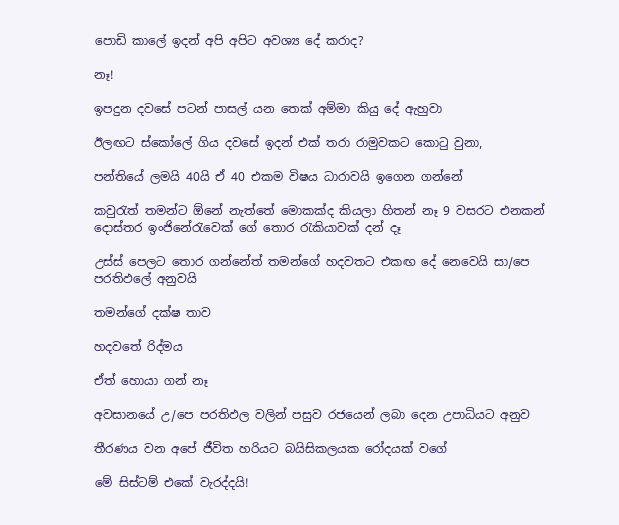පොඩි කාලේ ඉදන් අපි අපිට අවශ්‍ය දේ කරාද?

නෑ!

ඉපදුන දවසේ පටන් පාසල් යන තෙක් අම්මා කියු දේ ඇහුවා

ඊලඟට ස්කෝලේ ගිය දවසේ ඉදන් එක් තරා රාමුවකට කොටු වුනා,

පන්තියේ ලමයි 40යි ඒ 40 එකම විෂය ධාරාවයි ඉගෙන ගන්නේ

කවුරැත් තමන්ට ඕනේ නැත්තේ මොකක්ද කියලා හිතන් නෑ 9 වසරට එනකන් දොස්තර ඉංජිනේරැවෙක් ගේ තොර රැකියාවක් දන් දෑ

උස්ස් පෙලට තොර ගන්නේත් තමන්ගේ හදවතට එකඟ දේ නෙවෙයි සා/පෙ පරතිඵලේ අනුවයි

තමන්ගේ දක්ෂ තාව

හදවතේ රිද්මය

ඒත් හොයා ගන් නෑ

අවසානයේ උ/පෙ පරතිඵල වලින් පසුව රජයෙන් ලබා දෙන උපාධියට අනුව

තීරණය වන අපේ ජීවිත හරියට බයිසිකලයක රෝදයක් වගේ

මේ සිස්ටම් එකේ වැරද්දයි!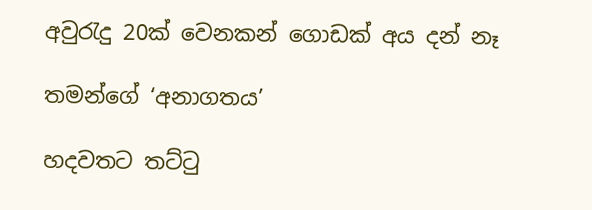අවුරැදු 20ක් වෙනකන් ගොඩක් අය දන් නෑ

තමන්ගේ ‘අනාගතය’

හදවතට තට්ටු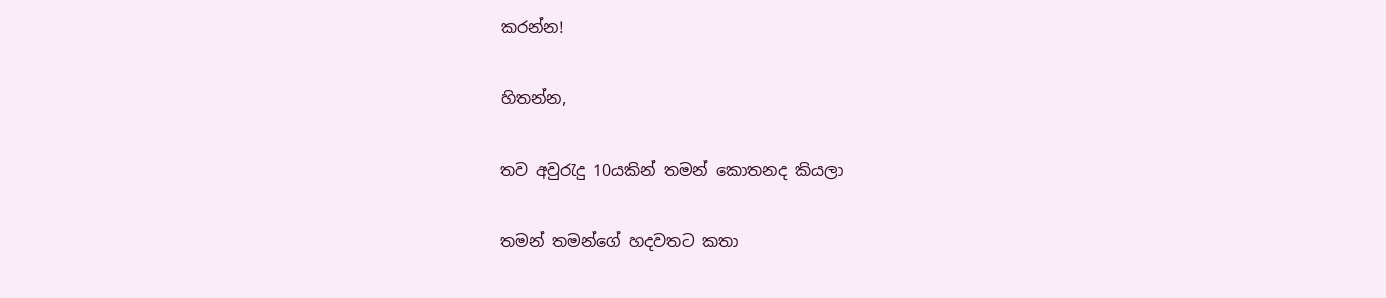කරන්න!

හිතන්න,

තව අවුරැදු 10යකින් තමන් කොතනද කියලා

තමන් තමන්ගේ හදවතට කතා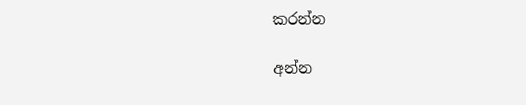කරන්න

අන්න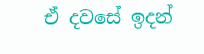ඒ දවසේ ඉදන්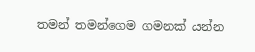තමන් තමන්ගෙම ගමනක් යන්න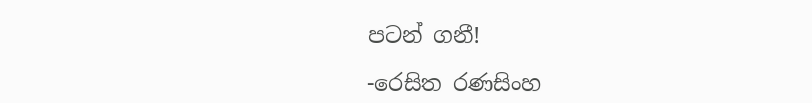පටන් ගනී!

-රෙසිත රණසිංහ